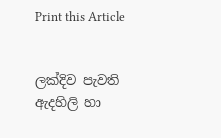Print this Article


ලක්දිව පැවති ඇදහිලි හා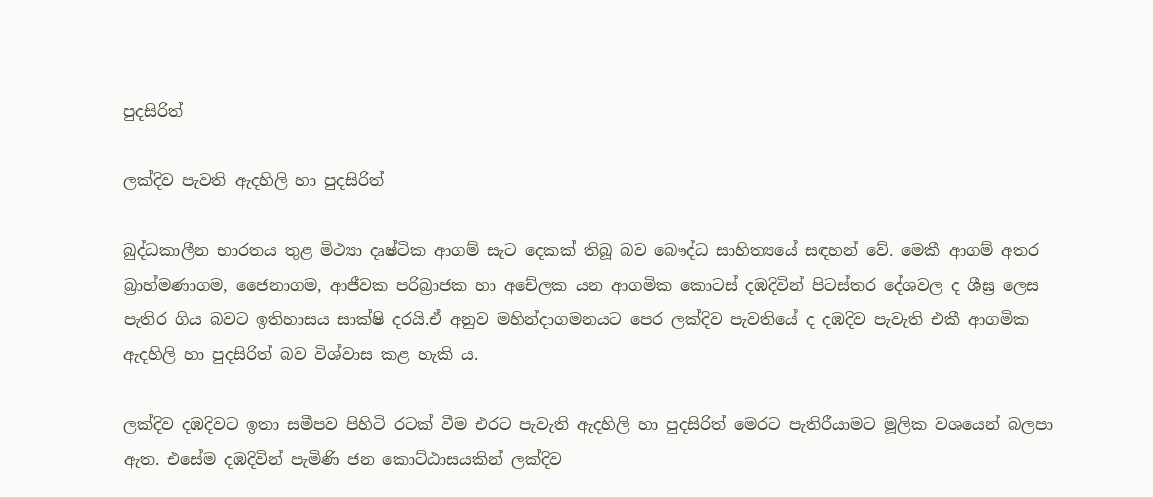පුදසිරිත්

ලක්දිව පැවති ඇදහිලි හා පුදසිරිත්

බුද්ධකාලීන භාරතය තුළ මිථ්‍යා දෘෂ්ටික ආගම් සැට දෙකක් තිබූ බව බෞද්ධ සාහිත්‍යයේ සඳහන් වේ. මෙකී ආගම් අතර බ්‍රාහ්මණාගම, ජෛනාගම, ආජීවක පරිබ්‍රාජක හා අචේලක යන ආගමික කොටස් දඹදිවින් පිටස්තර දේශවල ද ශීඝ්‍ර ලෙස පැතිර ගිය බවට ඉතිහාසය සාක්ෂි දරයි.ඒ අනුව මහින්දාගමනයට පෙර ලක්දිව පැවතියේ ද දඹදිව පැවැති එකී ආගමික ඇදහිලි හා පුදසිරිත් බව විශ්වාස කළ හැකි ය.

ලක්දිව දඹදිවට ඉතා සමීපව පිහිටි රටක් වීම එරට පැවැති ඇදහිලි හා පුදසිරිත් මෙරට පැතිරීයාමට මූලික වශයෙන් බලපා ඇත. එසේම දඹදිවින් පැමිණි ජන කොට්ඨාසයකින් ලක්දිව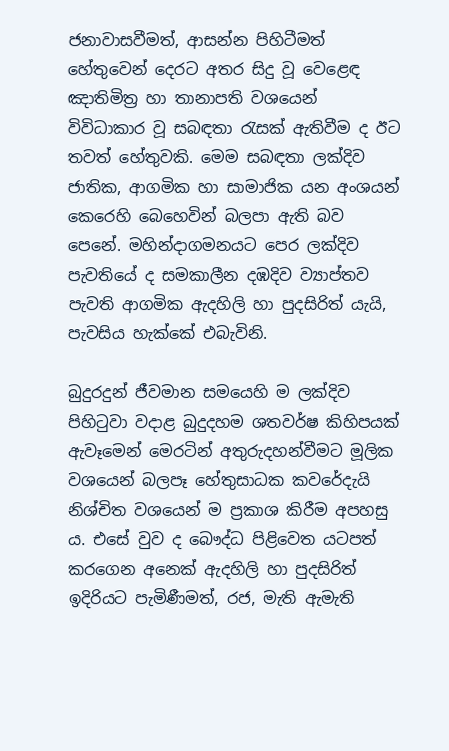ජනාවාසවීමත්, ආසන්න පිහිටීමත් හේතුවෙන් දෙරට අතර සිදු වූ වෙළෙඳ ඤාතිමිත්‍ර හා තානාපති වශයෙන් විවිධාකාර වූ සබඳතා රැසක් ඇතිවීම ද ඊට තවත් හේතුවකි. මෙම සබඳතා ලක්දිව ජාතික, ආගමික හා සාමාජික යන අංශයන් කෙරෙහි බෙහෙවින් බලපා ඇති බව පෙනේ. මහින්දාගමනයට පෙර ලක්දිව පැවතියේ ද සමකාලීන දඹදිව ව්‍යාප්තව පැවති ආගමික ඇදහිලි හා පුදසිරිත් යැයි, පැවසිය හැක්කේ එබැවිනි.

බුදුරදුන් ජීවමාන සමයෙහි ම ලක්දිව පිහිටුවා වදාළ බුදුදහම ශතවර්ෂ කිහිපයක් ඇවෑමෙන් මෙරටින් අතුරුදහන්වීමට මූලික වශයෙන් බලපෑ හේතුසාධක කවරේදැයි නිශ්චිත වශයෙන් ම ප්‍රකාශ කිරීම අපහසු ය. එසේ වුව ද බෞද්ධ පිළිවෙත යටපත් කරගෙන අනෙක් ඇදහිලි හා පුදසිරිත් ඉදිරියට පැමිණීමත්, රජ, මැති ඇමැති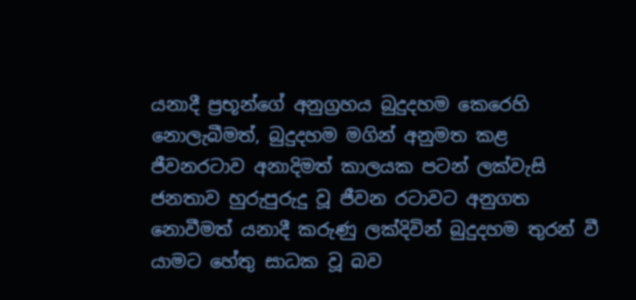යනාදී ප්‍රභූන්ගේ අනුග්‍රහය බුදුදහම කෙරෙහි නොලැබීමත්, බුදුදහම මගින් අනුමත කළ ජීවනරටාව අනාදිමත් කාලයක පටන් ලක්වැසි ජනතාව හුරුපුරුදු වූ ජීවන රටාවට අනුගත නොවීමත් යනාදී කරුණු ලක්දිවින් බුදුදහම තුරන් වී යාමට හේතු සාධක වූ බව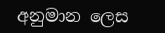අනුමාන ලෙස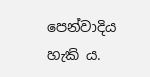පෙන්වාදිය හැකි ය.